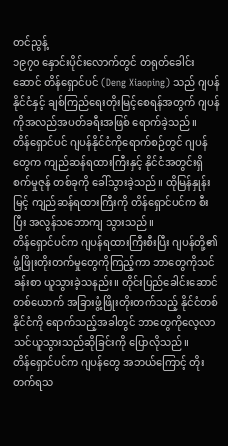တင်ညွန့်
၁၉၇၀ နှောင်းပိုင်းလောက်တွင် တရုတ်ခေါင်းဆောင် တိန်ရှောင်ပင် (Deng Xiaoping) သည် ဂျပန်နိုင်ငံနှင့် ချစ်ကြည်ရေးတိုးမြင့်စေရန်အတွက် ဂျပန်ကိုအလည်အပတ်ခရီးအဖြစ် ရောက်ခဲ့သည်။
တိန်ရှောင်ပင် ဂျပန်နိုင်ငံကိုရောက်စဉ်တွင် ဂျပန်တွေက ကျည်ဆန်ရထားကြီးနှင့် နိုင်ငံအတွင်းရှိ စက်မှုဇုန် တစ်ခုကို ခေါ်သွားခဲ့သည်။ ထိုမြန်နှုန်းမြင့် ကျည်ဆန်ရထားကြီးကို တိန်ရှောင်ပင်က စီးပြီး အလွန်သဘောကျ သွားသည်။
တိန်ရှောင်ပင်က ဂျပန်ရထားကြီးစီးပြီး ဂျပန်တို့၏ ဖွံ့ဖြိုးတိုးတက်မှုတွေကိုကြည့်ကာ ဘာတွေကိုသင်ခန်းစာ ယူသွားခဲ့သနည်း။ တိုင်းပြည်ခေါင်းဆောင်တစ်ယောက် အခြားဖွံ့ဖြိုးတိုးတက်သည့် နိုင်ငံတစ်နိုင်ငံကို ရောက်သည့်အခါတွင် ဘာတွေကိုလေ့လာသင်ယူသွားသည်ဆိုခြင်းကို ပြောလိုသည်။
တိန်ရှောင်ပင်က ဂျပန်တွေ အဘယ်ကြောင့် တိုးတက်ရသ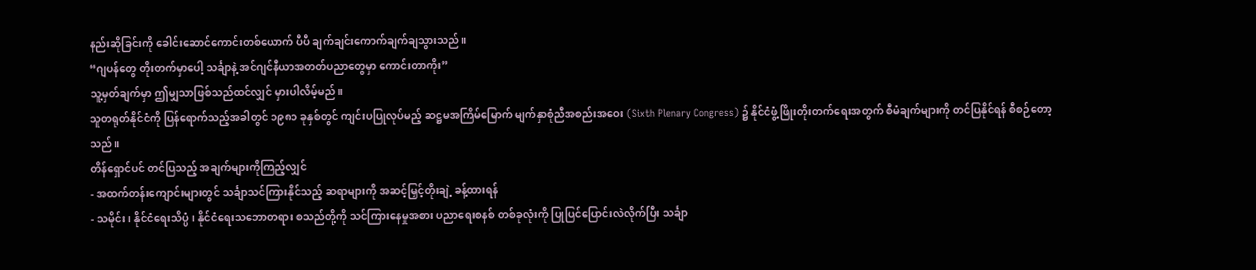နည်းဆိုခြင်းကို ခေါင်းဆောင်ကောင်းတစ်ယောက် ပီပီ ချက်ချင်းကောက်ချက်ချသွားသည်။
“ဂျပန်တွေ တိုးတက်မှာပေါ့ သင်္ချာနဲ့ အင်ဂျင်နီယာအတတ်ပညာတွေမှာ ကောင်းတာကိုး”
သူ့မှတ်ချက်မှာ ဤမျှသာဖြစ်သည်ထင်လျှင် မှားပါလိမ့်မည်။
သူတရုတ်နိုင်ငံကို ပြန်ရောက်သည့်အခါတွင် ၁၉၈၁ ခုနှစ်တွင် ကျင်းပပြုလုပ်မည့် ဆဋ္ဌမအကြိမ်မြောက် မျက်နှာစုံညီအစည်းအဝေး (Sixth Plenary Congress) ၌ နိုင်ငံဖွံ့ဖြိုးတိုးတက်ရေးအတွက် စီမံချက်များကို တင်ပြနိုင်ရန် စီစဉ်တော့သည်။
တိန်ရှောင်ပင် တင်ပြသည့် အချက်များကိုကြည့်လျှင်
- အထက်တန်းကျောင်းများတွင် သင်္ချာသင်ကြားနိုင်သည့် ဆရာများကို အဆင့်မြှင့်တိုးချဲ့ ခန့်ထားရန်
- သမိုင်း၊ နိုင်ငံရေးသိပ္ပံ၊ နိုင်ငံရေးသဘောတရား စသည်တို့ကို သင်ကြားနေမှုအစား ပညာရေးစနစ် တစ်ခုလုံးကို ပြုပြင်ပြောင်းလဲလိုက်ပြီး သင်္ချာ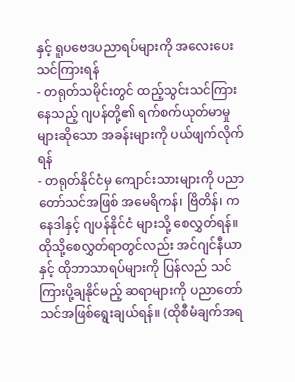နှင့် ရူပဗေဒပညာရပ်များကို အလေးပေး သင်ကြားရန်
- တရုတ်သမိုင်းတွင် ထည့်သွင်းသင်ကြားနေသည့် ဂျပန်တို့၏ ရက်စက်ယုတ်မာမှုများဆိုသော အခန်းများကို ပယ်ဖျက်လိုက်ရန်
- တရုတ်နိုင်ငံမှ ကျောင်းသားများကို ပညာတော်သင်အဖြစ် အမေရိကန်၊ ဗြိတိန်၊ ကနေဒါနှင့် ဂျပန်နိုင်ငံ များသို့ စေလွှတ်ရန်။ ထိုသို့စေလွှတ်ရာတွင်လည်း အင်ဂျင်နီယာနှင့် ထိုဘာသာရပ်များကို ပြန်လည် သင်ကြားပို့ချနိုင်မည့် ဆရာများကို ပညာတော်သင်အဖြစ်ရွေးချယ်ရန်။ (ထိုစီမံချက်အရ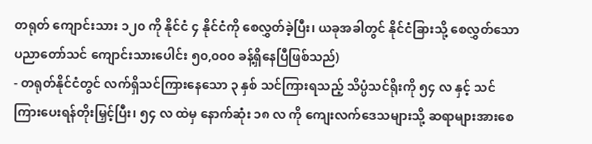တရုတ် ကျောင်းသား ၁၂၀ ကို နိုင်ငံ ၄ နိုင်ငံကို စေလွှတ်ခဲ့ပြီး၊ ယခုအခါတွင် နိုင်ငံခြားသို့ စေလွှတ်သော ပညာတော်သင် ကျောင်းသားပေါင်း ၅၀,၀၀၀ ခန့်ရှိနေပြီဖြစ်သည်)
- တရုတ်နိုင်ငံတွင် လက်ရှိသင်ကြားနေသော ၃ နှစ် သင်ကြားရသည့် သိပ္ပံသင်ရိုးကို ၅၄ လ နှင့် သင်ကြားပေးရန်တိုးမြှင့်ပြီး၊ ၅၄ လ ထဲမှ နောက်ဆုံး ၁၈ လ ကို ကျေးလက်ဒေသများသို့ ဆရာများအားစေ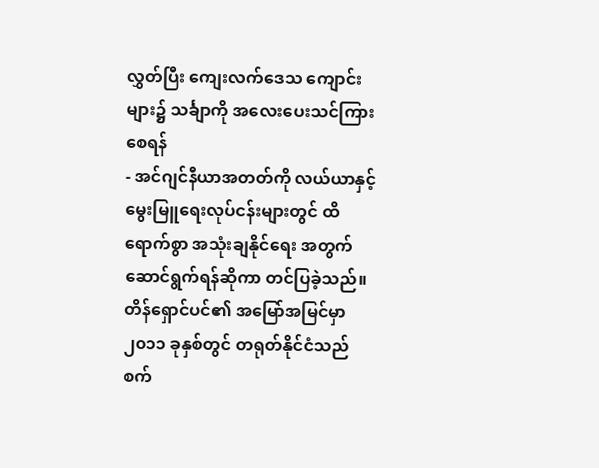လွှတ်ပြီး ကျေးလက်ဒေသ ကျောင်းများ၌ သင်္ချာကို အလေးပေးသင်ကြားစေရန်
- အင်ဂျင်နီယာအတတ်ကို လယ်ယာနှင့် မွေးမြူရေးလုပ်ငန်းများတွင် ထိရောက်စွာ အသုံးချနိုင်ရေး အတွက် ဆောင်ရွက်ရန်ဆိုကာ တင်ပြခဲ့သည်။
တိန်ရှောင်ပင်၏ အမြော်အမြင်မှာ ၂၀၁၁ ခုနှစ်တွင် တရုတ်နိုင်ငံသည် စက်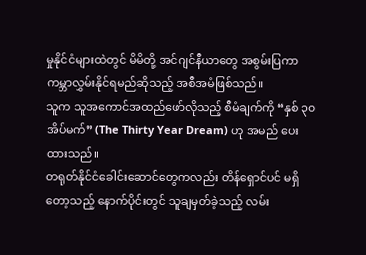မှုနိုင်ငံများထဲတွင် မိမိတို့ အင်ဂျင်နီယာတွေ အစွမ်းပြကာ ကမ္ဘာလွှမ်းနိုင်ရမည်ဆိုသည့် အစီအမံဖြစ်သည်။
သူက သူအကောင်အထည်ဖော်လိုသည့် စီမံချက်ကို “နှစ် ၃၀ အိပ်မက်” (The Thirty Year Dream) ဟု အမည် ပေးထားသည်။
တရုတ်နိုင်ငံခေါင်းဆောင်တွေကလည်း တိန်ရှောင်ပင် မရှိတော့သည့် နောက်ပိုင်းတွင် သူချမှတ်ခဲ့သည့် လမ်း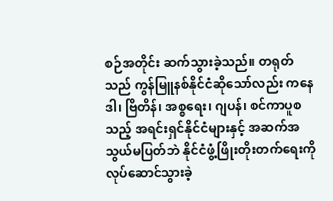စဉ်အတိုင်း ဆက်သွားခဲ့သည်။ တရုတ်သည် ကွန်မြူနစ်နိုင်ငံဆိုသော်လည်း ကနေဒါ၊ ဗြိတိန်၊ အစ္စရေး၊ ဂျပန်၊ စင်ကာပူစသည့် အရင်းရှင်နိုင်ငံများနှင့် အဆက်အသွယ်မပြတ်ဘဲ နိုင်ငံဖွံ့ဖြိုးတိုးတက်ရေးကို လုပ်ဆောင်သွားခဲ့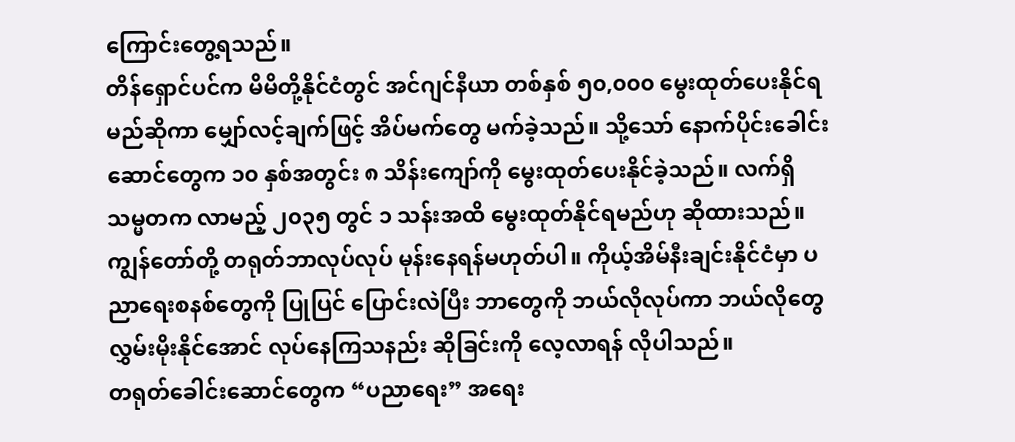ကြောင်းတွေ့ရသည်။
တိန်ရှောင်ပင်က မိမိတို့နိုင်ငံတွင် အင်ဂျင်နီယာ တစ်နှစ် ၅၀,၀၀၀ မွေးထုတ်ပေးနိုင်ရမည်ဆိုကာ မျှော်လင့်ချက်ဖြင့် အိပ်မက်တွေ မက်ခဲ့သည်။ သို့သော် နောက်ပိုင်းခေါင်းဆောင်တွေက ၁၀ နှစ်အတွင်း ၈ သိန်းကျော်ကို မွေးထုတ်ပေးနိုင်ခဲ့သည်။ လက်ရှိသမ္မတက လာမည့် ၂၀၃၅ တွင် ၁ သန်းအထိ မွေးထုတ်နိုင်ရမည်ဟု ဆိုထားသည်။
ကျွန်တော်တို့ တရုတ်ဘာလုပ်လုပ် မုန်းနေရန်မဟုတ်ပါ။ ကိုယ့်အိမ်နီးချင်းနိုင်ငံမှာ ပညာရေးစနစ်တွေကို ပြုပြင် ပြောင်းလဲပြီး ဘာတွေကို ဘယ်လိုလုပ်ကာ ဘယ်လိုတွေ လွှမ်းမိုးနိုင်အောင် လုပ်နေကြသနည်း ဆိုခြင်းကို လေ့လာရန် လိုပါသည်။
တရုတ်ခေါင်းဆောင်တွေက “ပညာရေး” အရေး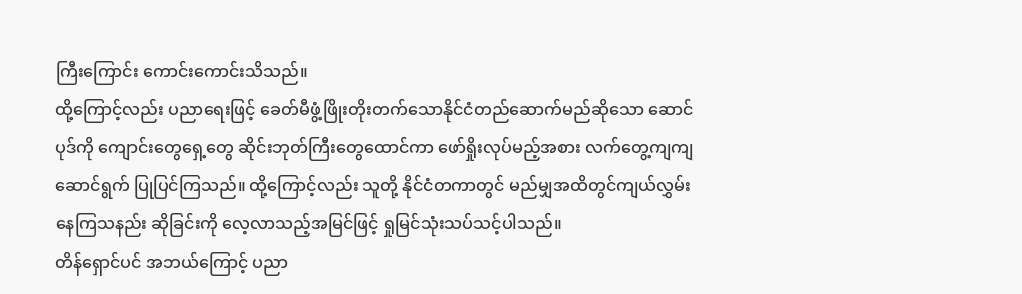ကြီးကြောင်း ကောင်းကောင်းသိသည်။
ထို့ကြောင့်လည်း ပညာရေးဖြင့် ခေတ်မီဖွံ့ဖြိုးတိုးတက်သောနိုင်ငံတည်ဆောက်မည်ဆိုသော ဆောင်ပုဒ်ကို ကျောင်းတွေရှေ့တွေ ဆိုင်းဘုတ်ကြီးတွေထောင်ကာ ဖော်ရှိုးလုပ်မည့်အစား လက်တွေ့ကျကျ ဆောင်ရွက် ပြုပြင်ကြသည်။ ထို့ကြောင့်လည်း သူတို့ နိုင်ငံတကာတွင် မည်မျှအထိတွင်ကျယ်လွှမ်းနေကြသနည်း ဆိုခြင်းကို လေ့လာသည့်အမြင်ဖြင့် ရှုမြင်သုံးသပ်သင့်ပါသည်။
တိန်ရှောင်ပင် အဘယ်ကြောင့် ပညာ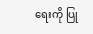ရေးကို ပြု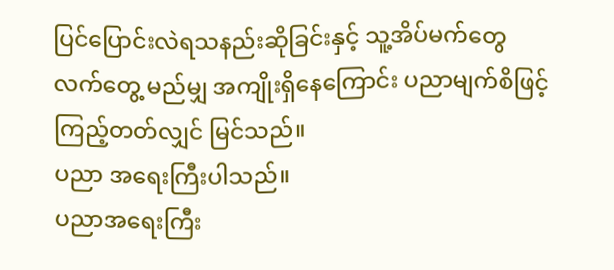ပြင်ပြောင်းလဲရသနည်းဆိုခြင်းနှင့် သူ့အိပ်မက်တွေ လက်တွေ့ မည်မျှ အကျိုးရှိနေကြောင်း ပညာမျက်စိဖြင့်ကြည့်တတ်လျှင် မြင်သည်။
ပညာ အရေးကြီးပါသည်။
ပညာအရေးကြီး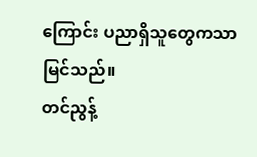ကြောင်း ပညာရှိသူတွေကသာ မြင်သည်။
တင်ညွန့်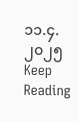၁၁.၄.၂၀၂၅
Keep Reading